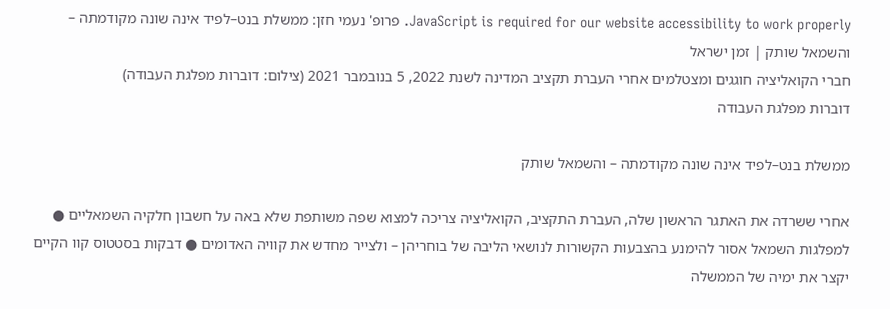JavaScript is required for our website accessibility to work properly. פרופ' נעמי חזן: ממשלת בנט–לפיד אינה שונה מקודמתה – והשמאל שותק | זמן ישראל
חברי הקואליציה חוגגים ומצטלמים אחרי העברת תקציב המדינה לשנת 2022, 5 בנובמבר 2021 (צילום: דוברות מפלגת העבודה)
דוברות מפלגת העבודה

ממשלת בנט–לפיד אינה שונה מקודמתה – והשמאל שותק

אחרי ששרדה את האתגר הראשון שלה, העברת התקציב, הקואליציה צריכה למצוא שפה משותפת שלא באה על חשבון חלקיה השמאליים ● למפלגות השמאל אסור להימנע בהצבעות הקשורות לנושאי הליבה של בוחריהן – ולצייר מחדש את קוויה האדומים ● דבקות בסטטוס קוו הקיים יקצר את ימיה של הממשלה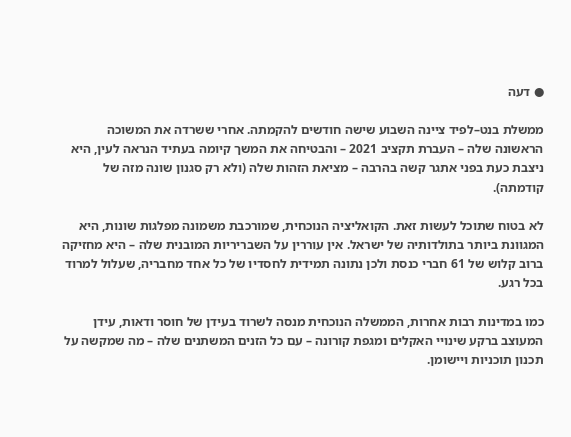● דעה

ממשלת בנט–לפיד ציינה השבוע שישה חודשים להקמתה. אחרי ששרדה את המשוכה הראשונה שלה – העברת תקציב 2021 – והבטיחה את המשך קיומה בעתיד הנראה לעין, היא ניצבת כעת בפני אתגר קשה בהרבה – מציאת הזהות שלה (ולא רק סגנון שונה מזה של קודמתה).

לא בטוח שתוכל לעשות זאת. הקואליציה הנוכחית, שמורכבת משמונה מפלגות שונות, היא המגוונת ביותר בתולדותיה של ישראל. אין עוררין על השבריריות המובנית שלה – היא מחזיקה ברוב קלוש של 61 חברי כנסת ולכן נתונה תמידית לחסדיו של כל אחד מחבריה, שעלול למרוד בכל רגע.

כמו במדינות רבות אחרות, הממשלה הנוכחית מנסה לשרוד בעידן של חוסר ודאות, עידן המעוצב ברקע שינויי האקלים ומגפת קורונה – עם כל הזנים המשתנים שלה – מה שמקשה על תכנון תוכניות ויישומן.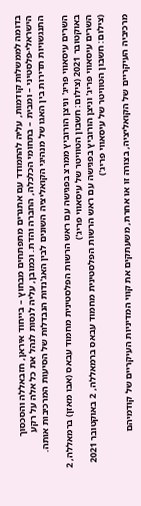בדומה לממשלות קודמות, עליה להתמודד עם אתגרים מתפתחים מבחוץ – בייחוד איראן, חזבאללה והסכסוך הישראלי-פלסטיני – ומבית – בתחומי הכלכלה, החברה והדת. וכמובן, עליה לנסות לנהל את כל אלה על רקע התנגשויות תדירות בין האגו של מנהיגי הקואליציה השונים לבין האג'נדות הנבדלות של הסיעות המרכיבות אותה.

השרים עיסאווי פריג' וניצן הורוביץ ממרצ בפגישה עם ראש הרשות הפלסטינית מחמוד עבאס (אבו מאזן) ברמאללה, 2 באוקטובר 2021 (צילום: חשבון הטוויטר של עיסאווי פריג')
השרים עיסאווי פריג' וניצן הורוביץ בפגישה עם ראש הרשות הפלסטינית מחמוד עבאס ברמאללה, 2 באוקטובר 2021 (צילום: חשבון הטוויטר של עיסאווי פריג')

מרכיביה העיקריים של הקואליציה, בצורה זו או אחרת, משעתקים את קווי המדיניות העיקריים של קודמיהם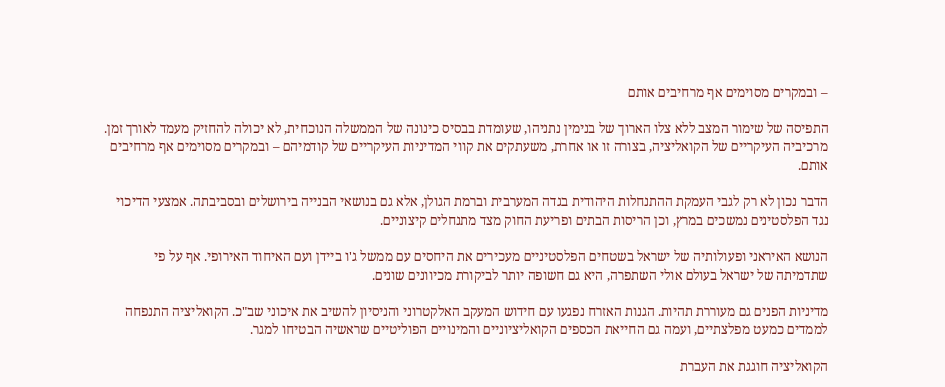– ובמקרים מסוימים אף מרחיבים אותם

התפיסה של שימור המצב ללא צלו הארוך של בנימין נתניהו, שעומדת בבסיס כינונה של הממשלה הנוכחית, לא יכולה להחזיק מעמד לאורך זמן. מרכיביה העיקריים של הקואליציה, בצורה זו או אחרת, משעתקים את קווי המדיניות העיקריים של קודמיהם – ובמקרים מסוימים אף מרחיבים אותם.

הדבר נכון לא רק לגבי העמקת ההתנחלות היהודית בגדה המערבית וברמת הגולן, אלא גם בנושאי הבנייה בירושלים ובסביבתה. אמצעי הדיכוי נגד הפלסטינים נמשכים במרץ, וכן הריסות הבתים ופריעת החוק מצד מתנחלים קיצוניים.

הנושא האיראני ופעולותיה של ישראל בשטחים הפלסטיניים מעכירים את היחסים עם ממשל ג'ו ביידן ועם האיחוד האירופי. אף על פי שתדמיתה של ישראל בעולם אולי השתפרה, היא גם חשופה יותר לביקורת מכיוונים שונים.

מדיניות הפנים גם מעוררת תהיות. הגנות האזרח נפגעו עם חידוש המעקב האלקטרוני והניסיון להשיב את איכוני שב"כ. הקואליציה התנפחה לממדים כמעט מפלצתיים, ועמה גם החייאת הכספים הקואליציוניים והמינויים הפוליטיים שראשיה הבטיחו למגר.

הקואליציה חוגגת את העברת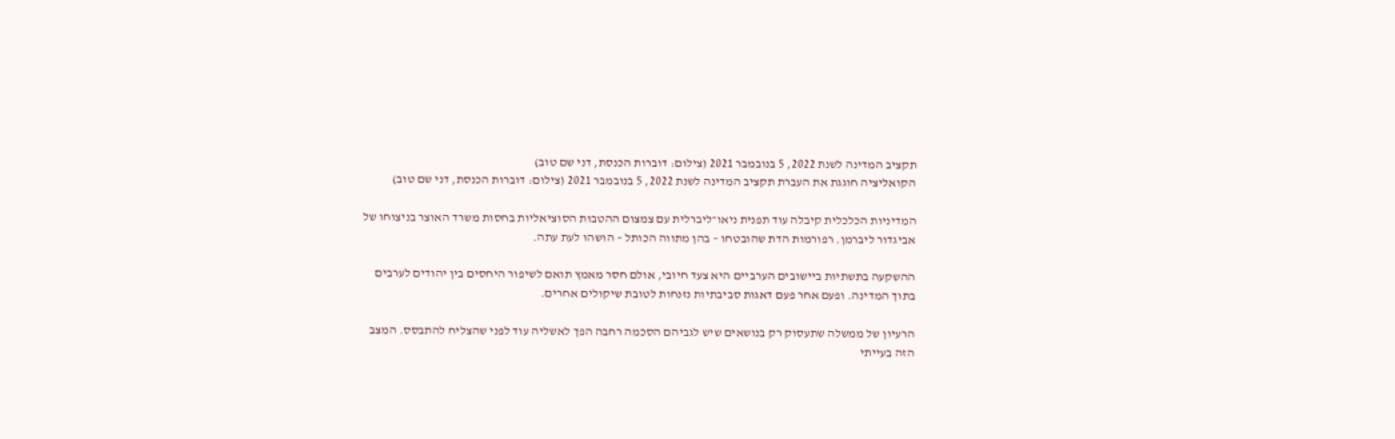תקציב המדינה לשנת 2022, 5 בנובמבר 2021 (צילום: דוברות הכנסת, דני שם טוב)
הקואליציה חוגגת את העברת תקציב המדינה לשנת 2022, 5 בנובמבר 2021 (צילום: דוברות הכנסת, דני שם טוב)

המדיניות הכלכלית קיבלה עוד תפנית ניאו־ליברלית עם צמצום ההטבות הסוציאליות בחסות משרד האוצר בניצוחו של אביגדור ליברמן. רפורמות הדת שהובטחו – בהן מתווה הכותל – הושהו לעת עתה.

ההשקעה בתשתיות ביישובים הערביים היא צעד חיובי, אולם חסר מאמץ תואם לשיפור היחסים בין יהודים לערבים בתוך המדינה. ופעם אחר פעם דאגות סביבתיות נזנחות לטובת שיקולים אחרים.

הרעיון של ממשלה שתעסוק רק בנושאים שיש לגביהם הסכמה רחבה הפך לאשליה עוד לפני שהצליח להתבסס. המצב הזה בעייתי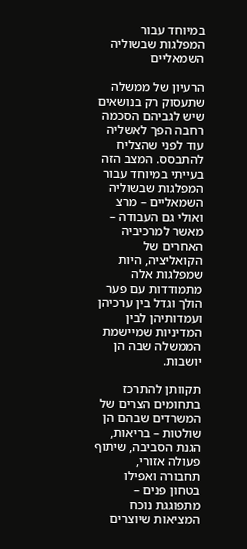במיוחד עבור המפלגות שבשוליה השמאליים

הרעיון של ממשלה שתעסוק רק בנושאים שיש לגביהם הסכמה רחבה הפך לאשליה עוד לפני שהצליח להתבסס. המצב הזה בעייתי במיוחד עבור המפלגות שבשוליה השמאליים – מרצ ואולי גם העבודה – מאשר למרכיביה האחרים של הקואליציה, היות שמפלגות אלה מתמודדות עם פער הולך וגדל בין ערכיהן ועמדותיהן לבין המדיניות שמיישמת הממשלה שבה הן יושבות.

תקוותן להתרכז בתחומים הצרים של המשרדים שבהם הן שולטות – בריאות, הגנת הסביבה, שיתוף פעולה אזורי, תחבורה ואפילו בטחון פנים – מתפוגגת נוכח המציאות שיוצרים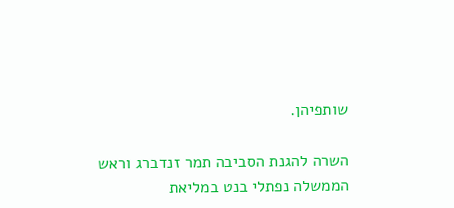שותפיהן.

השרה להגנת הסביבה תמר זנדברג וראש הממשלה נפתלי בנט במליאת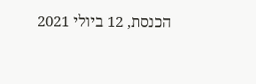הכנסת, 12 ביולי 2021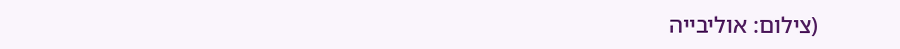(צילום: אוליבייה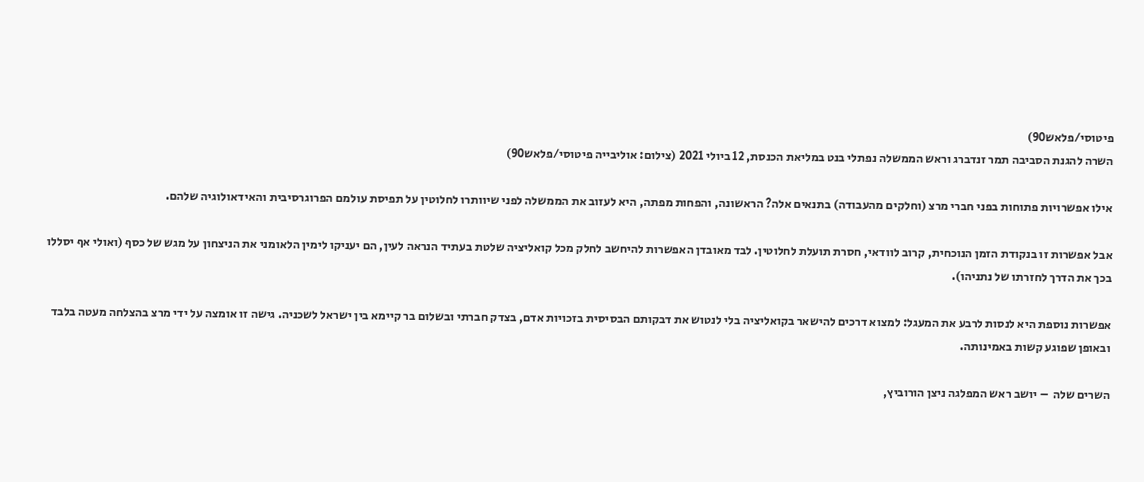פיטוסי/פלאש90)
השרה להגנת הסביבה תמר זנדברג וראש הממשלה נפתלי בנט במליאת הכנסת, 12 ביולי 2021 (צילום: אוליבייה פיטוסי/פלאש90)

אילו אפשרויות פתוחות בפני חברי מרצ (וחלקים מהעבודה) בתנאים אלה? הראשונה, והפחות מפתה, היא לעזוב את הממשלה לפני שיוותרו לחלוטין על תפיסת עולמם הפרוגרסיבית והאידאולוגיה שלהם.

אבל אפשרות זו בנקודת הזמן הנוכחית, קרוב לוודאי, חסרת תועלת לחלוטין. לבד מאובדן האפשרות להיחשב לחלק מכל קואליציה שלטת בעתיד הנראה לעין, הם יעניקו לימין הלאומני את הניצחון על מגש של כסף (ואולי אף יסללו בכך את הדרך לחזרתו של נתניהו).

אפשרות נוספת היא לנסות לרבע את המעגל: למצוא דרכים להישאר בקואליציה בלי לנטוש את דבקותם הבסיסית בזכויות אדם, בצדק חברתי ובשלום בר קיימא בין ישראל לשכניה. גישה זו אומצה על ידי מרצ בהצלחה מעטה בלבד ובאופן שפוגע קשות באמינותה.

השרים שלה  – יושב ראש המפלגה ניצן הורוביץ,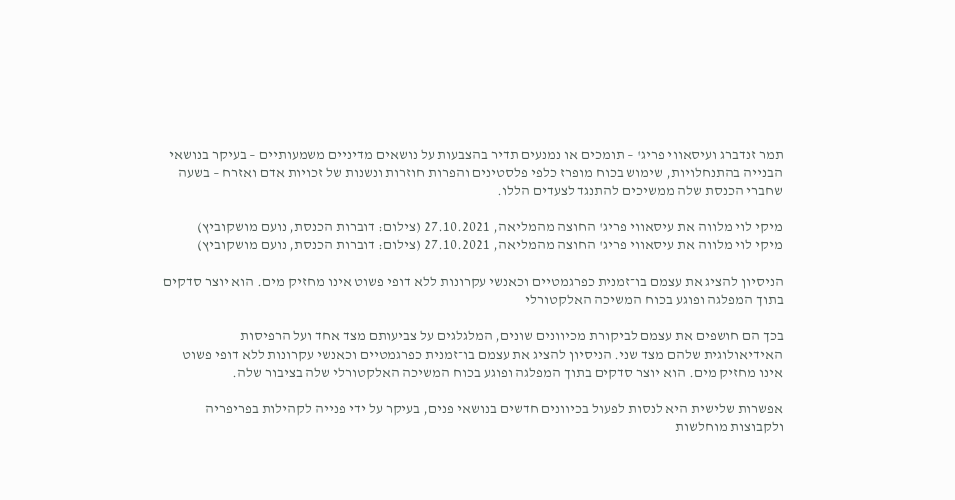תמר זנדברג ועיסאווי פריג' – תומכים או נמנעים תדיר בהצבעות על נושאים מדיניים משמעותיים – בעיקר בנושאי הבנייה בהתנחלויות, שימוש בכוח מופרז כלפי פלסטינים והפרות חוזרות ונשנות של זכויות אדם ואזרח – בשעה שחברי הכנסת שלה ממשיכים להתנגד לצעדים הללו.

מיקי לוי מלווה את עיסאווי פריג' החוצה מהמליאה, 27.10.2021 (צילום: דוברות הכנסת, נועם מושקוביץ)
מיקי לוי מלווה את עיסאווי פריג' החוצה מהמליאה, 27.10.2021 (צילום: דוברות הכנסת, נועם מושקוביץ)

הניסיון להציג את עצמם בו־זמנית כפרגמטיים וכאנשי עקרונות ללא דופי פשוט אינו מחזיק מים. הוא יוצר סדקים בתוך המפלגה ופוגע בכוח המשיכה האלקטורלי

בכך הם חושפים את עצמם לביקורת מכיוונים שונים, המלגלגים על צביעותם מצד אחד ועל הרפיסות האידיאולוגית שלהם מצד שני. הניסיון להציג את עצמם בו־זמנית כפרגמטיים וכאנשי עקרונות ללא דופי פשוט אינו מחזיק מים. הוא יוצר סדקים בתוך המפלגה ופוגע בכוח המשיכה האלקטורלי שלה בציבור שלה.

אפשרות שלישית היא לנסות לפעול בכיוונים חדשים בנושאי פנים, בעיקר על ידי פנייה לקהילות בפריפריה ולקבוצות מוחלשות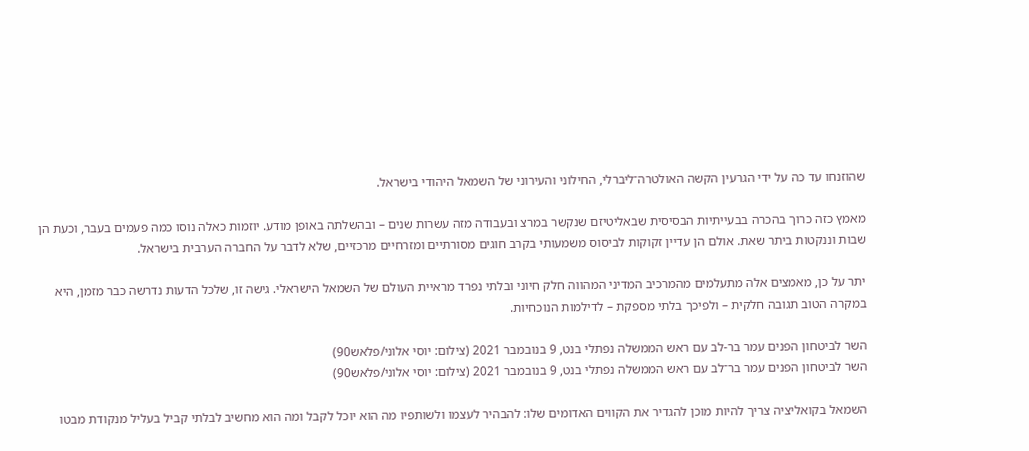שהוזנחו עד כה על ידי הגרעין הקשה האולטרה־ליברלי, החילוני והעירוני של השמאל היהודי בישראל.

מאמץ כזה כרוך בהכרה בבעייתיות הבסיסית שבאליטיזם שנקשר במרצ ובעבודה מזה עשרות שנים – ובהשלתה באופן מודע. יוזמות כאלה נוסו כמה פעמים בעבר, וכעת הן שבות וננקטות ביתר שאת. אולם הן עדיין זקוקות לביסוס משמעותי בקרב חוגים מסורתיים ומזרחיים מרכזיים, שלא לדבר על החברה הערבית בישראל.

יתר על כן, מאמצים אלה מתעלמים מהמרכיב המדיני המהווה חלק חיוני ובלתי נפרד מראיית העולם של השמאל הישראלי. גישה זו, שלכל הדעות נדרשה כבר מזמן, היא במקרה הטוב תגובה חלקית – ולפיכך בלתי מספקת – לדילמות הנוכחיות.

השר לביטחון הפנים עמר בר-לב עם ראש הממשלה נפתלי בנט, 9 בנובמבר 2021 (צילום: יוסי אלוני/פלאש90)
השר לביטחון הפנים עמר בר־לב עם ראש הממשלה נפתלי בנט, 9 בנובמבר 2021 (צילום: יוסי אלוני/פלאש90)

השמאל בקואליציה צריך להיות מוכן להגדיר את הקווים האדומים שלו: להבהיר לעצמו ולשותפיו מה הוא יוכל לקבל ומה הוא מחשיב לבלתי קביל בעליל מנקודת מבטו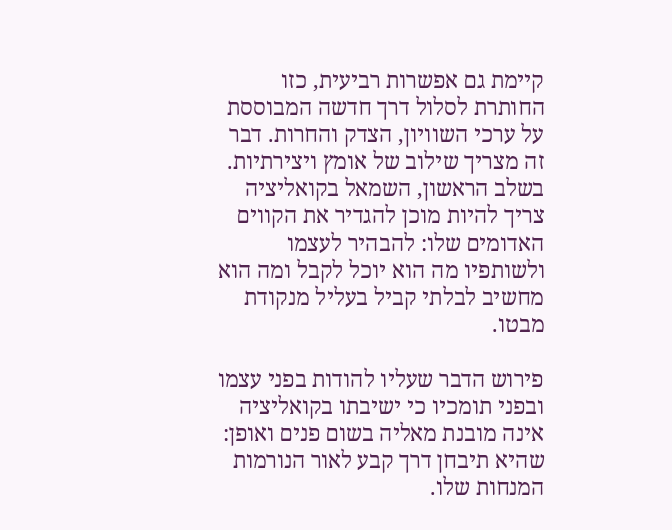קיימת גם אפשרות רביעית, כזו החותרת לסלול דרך חדשה המבוססת על ערכי השוויון, הצדק והחרות. דבר זה מצריך שילוב של אומץ ויצירתיות. בשלב הראשון, השמאל בקואליציה צריך להיות מוכן להגדיר את הקווים האדומים שלו: להבהיר לעצמו ולשותפיו מה הוא יוכל לקבל ומה הוא מחשיב לבלתי קביל בעליל מנקודת מבטו.

פירוש הדבר שעליו להודות בפני עצמו ובפני תומכיו כי ישיבתו בקואליציה אינה מובנת מאליה בשום פנים ואופן: שהיא תיבחן דרך קבע לאור הנורמות המנחות שלו.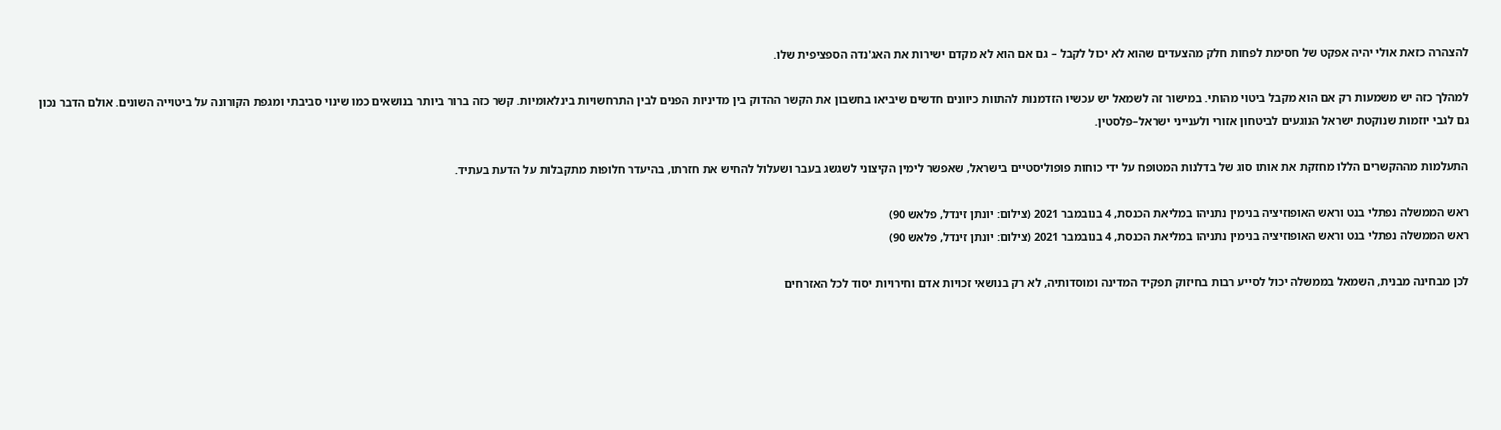להצהרה כזאת אולי יהיה אפקט של חסימת לפחות חלק מהצעדים שהוא לא יכול לקבל – גם אם הוא לא מקדם ישירות את האג'נדה הספציפית שלו.

למהלך כזה יש משמעות רק אם הוא מקבל ביטוי מהותי. במישור זה לשמאל יש עכשיו הזדמנות להתוות כיוונים חדשים שיביאו בחשבון את הקשר ההדוק בין מדיניות הפנים לבין התרחשויות בינלאומיות. קשר כזה ברור ביותר בנושאים כמו שינוי סביבתי ומגפת הקורונה על ביטוייה השונים. אולם הדבר נכון גם לגבי יוזמות שנוקטת ישראל הנוגעים לביטחון אזורי ולענייני ישראל–פלסטין.

התעלמות מההקשרים הללו מחזקת את אותו סוג של בדלנות המטופח על ידי כוחות פופוליסטיים בישראל, שאפשר לימין הקיצוני לשגשג בעבר ושעלול להחיש את חזרתו, בהיעדר חלופות מתקבלות על הדעת בעתיד.

ראש הממשלה נפתלי בנט וראש האופוזיציה בנימין נתניהו במליאת הכנסת, 4 בנובמבר 2021 (צילום: יונתן זינדל, פלאש 90)
ראש הממשלה נפתלי בנט וראש האופוזיציה בנימין נתניהו במליאת הכנסת, 4 בנובמבר 2021 (צילום: יונתן זינדל, פלאש 90)

לכן מבחינה מבנית, השמאל בממשלה יכול לסייע רבות בחיזוק תפקיד המדינה ומוסדותיה, לא רק בנושאי זכויות אדם וחירויות יסוד לכל האזרחים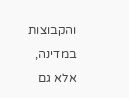והקבוצות במדינה, אלא גם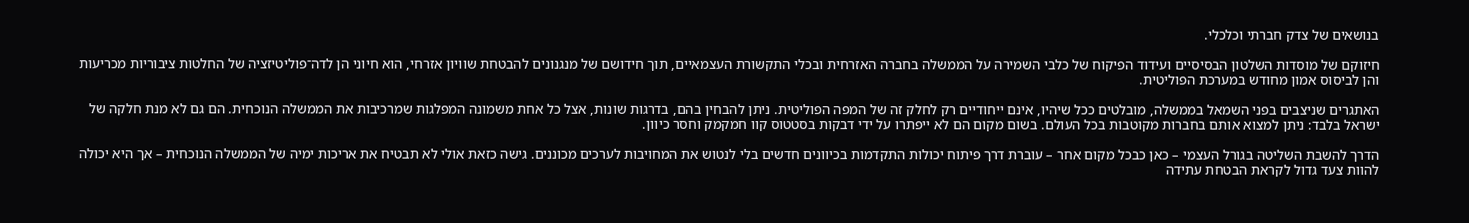בנושאים של צדק חברתי וכלכלי.

חיזוקם של מוסדות השלטון הבסיסיים ועידוד הפיקוח של כלבי השמירה על הממשלה בחברה האזרחית ובכלי התקשורת העצמאיים, תוך חידושם של מנגנונים להבטחת שוויון אזרחי, הוא חיוני הן לדה־פוליטיזציה של החלטות ציבוריות מכריעות והן לביסוס אמון מחודש במערכת הפוליטית.

האתגרים שניצבים בפני השמאל בממשלה, מובלטים ככל שיהיו, אינם ייחודיים רק לחלק זה של המפה הפוליטית. ניתן להבחין בהם, בדרגות שונות, אצל כל אחת משמונה המפלגות שמרכיבות את הממשלה הנוכחית. הם גם לא מנת חלקה של ישראל בלבד: ניתן למצוא אותם בחברות מקוטבות בכל העולם. בשום מקום הם לא ייפתרו על ידי דבקות בסטטוס קוו חמקמק וחסר כיוון.

הדרך להשבת השליטה בגורל העצמי – כאן כבכל מקום אחר – עוברת דרך פיתוח יכולות התקדמות בכיוונים חדשים בלי לנטוש את המחויבות לערכים מכוננים. גישה כזאת אולי לא תבטיח את אריכות ימיה של הממשלה הנוכחית – אך היא יכולה להוות צעד גדול לקראת הבטחת עתידה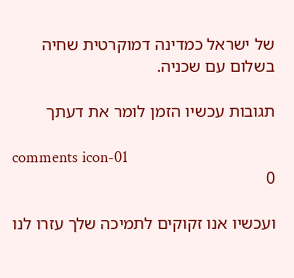של ישראל כמדינה דמוקרטית שחיה בשלום עם שכניה.

תגובות עכשיו הזמן לומר את דעתך

comments icon-01
0

ועכשיו אנו זקוקים לתמיכה שלך עזרו לנו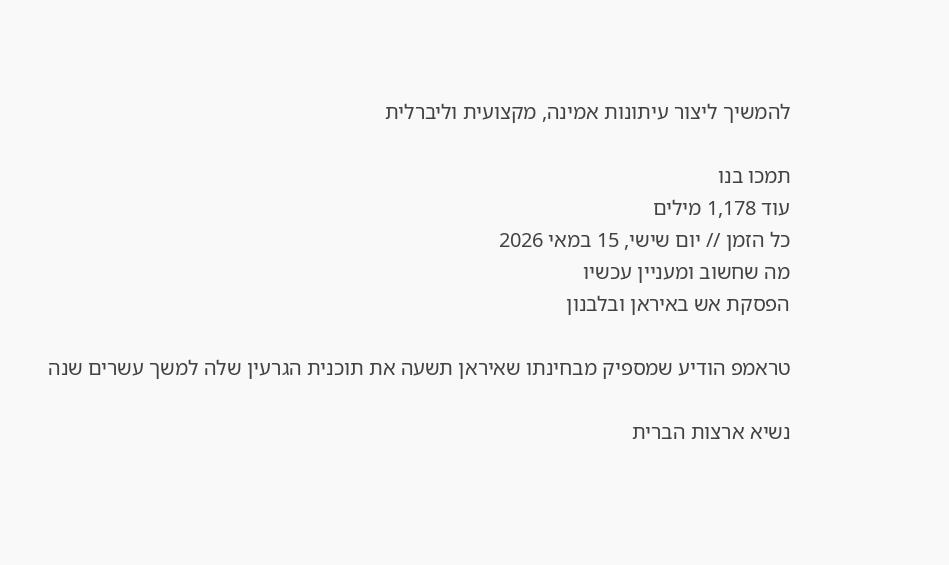להמשיך ליצור עיתונות אמינה, מקצועית וליברלית

תמכו בנו
עוד 1,178 מילים
כל הזמן // יום שישי, 15 במאי 2026
מה שחשוב ומעניין עכשיו
הפסקת אש באיראן ובלבנון

טראמפ הודיע שמספיק מבחינתו שאיראן תשעה את תוכנית הגרעין שלה למשך עשרים שנה

נשיא ארצות הברית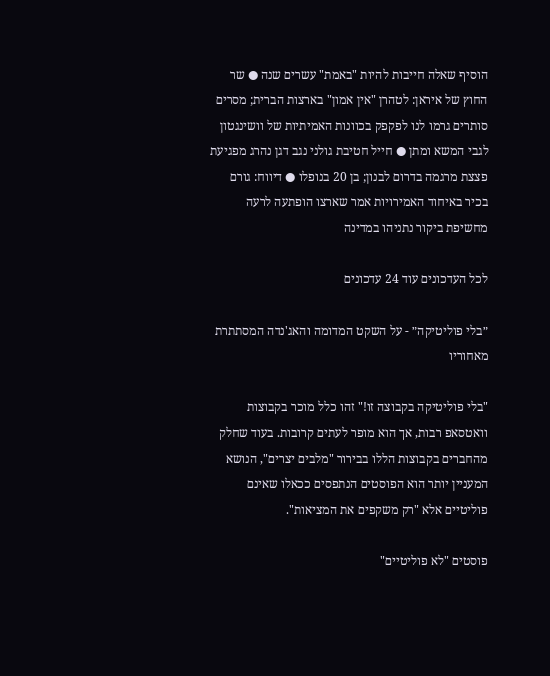הוסיף שאלה חייבות להיות "באמת" עשרים שנה ● שר החוץ של איראן: לטהרן "אין אמון" בארצות הברית; מסרים סותרים גרמו לנו לפקפק בכוונות האמיתיות של וושינגטון לגבי המשא ומתן ● חייל חטיבת גולני נגב דגן נהרג מפגיעת פצצת מרגמה בדרום לבנון; בן 20 בנופלו ● דיווח: גורם בכיר באיחוד האמירויות אמר שארצו הופתעה לרעה מחשיפת ביקור נתניהו במדינה

לכל העדכונים עוד 24 עדכונים

״בלי פוליטיקה״ - על השקט המדומה והאג'נדה המסתתרת מאחוריו

"בלי פוליטיקה בקבוצה זו!" זהו כלל מוכר בקבוצות וואטסאפ רבות, אך הוא מופר לעתים קרובות. בעוד שחלק מהחברים בקבוצות הללו בבירור "מלבים יצרים", הנושא המעניין יותר הוא הפוסטים הנתפסים ככאלו שאינם פוליטיים אלא "רק משקפים את המציאות".

פוסטים "לא פוליטיים"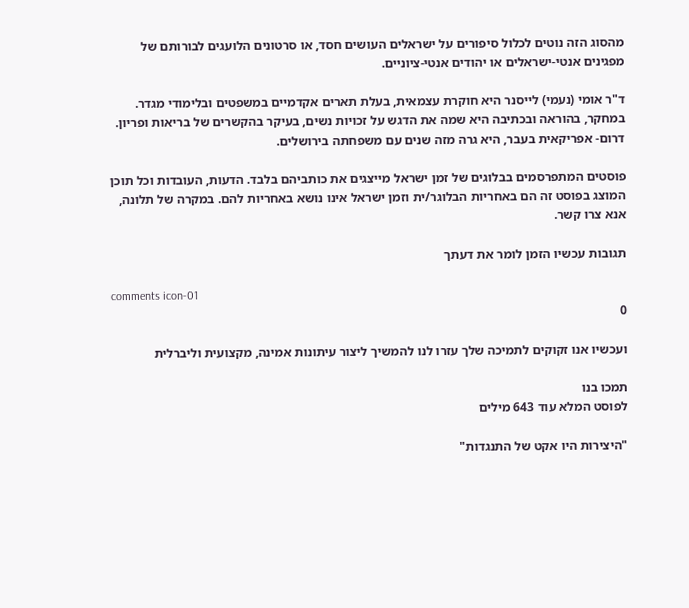מהסוג הזה נוטים לכלול סיפורים על ישראלים העושים חסד, או סרטונים הלועגים לבורותם של מפגינים אנטי-ישראלים או יהודים אנטי-ציוניים.

ד"ר אומי (נעמי) לייסנר היא חוקרת עצמאית, בעלת תארים אקדמיים במשפטים ובלימודי מגדר. במחקר, בהוראה ובכתיבה היא שמה את הדגש על זכויות נשים, בעיקר בהקשרים של בריאות ופריון. דרום- אפריקאית בעבר, היא גרה מזה שנים עם משפחתה בירושלים.

פוסטים המתפרסמים בבלוגים של זמן ישראל מייצגים את כותביהם בלבד. הדעות, העובדות וכל תוכן המוצג בפוסט זה הם באחריות הבלוגר/ית וזמן ישראל אינו נושא באחריות להם. במקרה של תלונה, אנא צרו קשר.

תגובות עכשיו הזמן לומר את דעתך

comments icon-01
0

ועכשיו אנו זקוקים לתמיכה שלך עזרו לנו להמשיך ליצור עיתונות אמינה, מקצועית וליברלית

תמכו בנו
לפוסט המלא עוד 643 מילים

"היצירות היו אקט של התנגדות"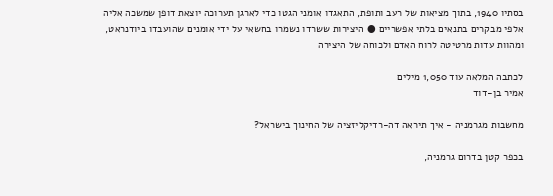בסתיו 1940, בתוך מציאות של רעב ותופת, התאגדו אומני הגטו כדי לארגן תערוכה יוצאת דופן שמשכה אליה אלפי מבקרים בתנאים בלתי אפשריים ● היצירות ששרדו נשמרו בחשאי על ידי אומנים שהועבדו ביודנראט, ומהוות עדות מרטיטה לרוח האדם ולכוחה של היצירה

לכתבה המלאה עוד 1,050 מילים
אמיר בן-דוד

מחשבות מגרמניה - איך תיראה דה-רדיקליזציה של החינוך בישראל?

בכפר קטן בדרום גרמניה,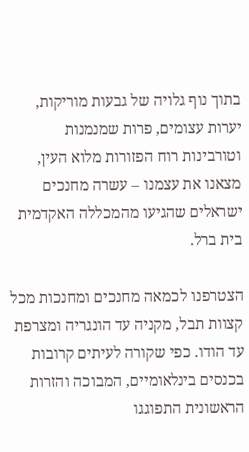בתוך נוף גלויה של גבעות מוריקות, יערות עצומים, פרות שמנמנות וטורבינות רוח הפזורות מלוא העין, מצאנו את עצמנו – עשרה מחנכים ישראלים שהגיעו מהמכללה האקדמית בית ברל.

הצטרפנו לכמאה מחנכים ומחנכות מכל קצוות תבל, מקניה עד הונגריה ומצרפת עד הודו. כפי שקורה לעיתים קרובות בכנסים בינלאומיים, המבוכה והזרות הראשונית התפוגגו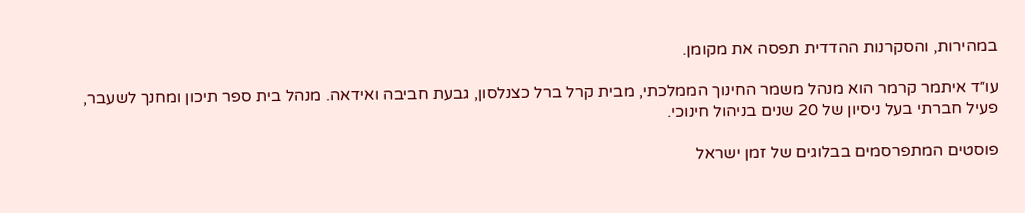במהירות, והסקרנות ההדדית תפסה את מקומן.

עו״ד איתמר קרמר הוא מנהל משמר החינוך הממלכתי, מבית קרל ברל כצנלסון, גבעת חביבה ואידאה. מנהל בית ספר תיכון ומחנך לשעבר, פעיל חברתי בעל ניסיון של 20 שנים בניהול חינוכי.

פוסטים המתפרסמים בבלוגים של זמן ישראל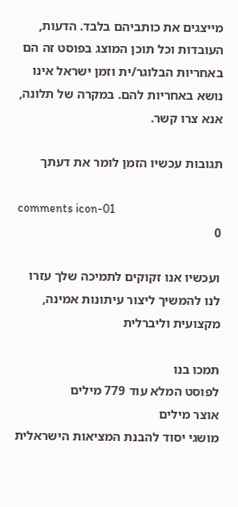מייצגים את כותביהם בלבד. הדעות, העובדות וכל תוכן המוצג בפוסט זה הם באחריות הבלוגר/ית וזמן ישראל אינו נושא באחריות להם. במקרה של תלונה, אנא צרו קשר.

תגובות עכשיו הזמן לומר את דעתך

comments icon-01
0

ועכשיו אנו זקוקים לתמיכה שלך עזרו לנו להמשיך ליצור עיתונות אמינה, מקצועית וליברלית

תמכו בנו
לפוסט המלא עוד 779 מילים
אוצר מילים
מושגי יסוד להבנת המציאות הישראלית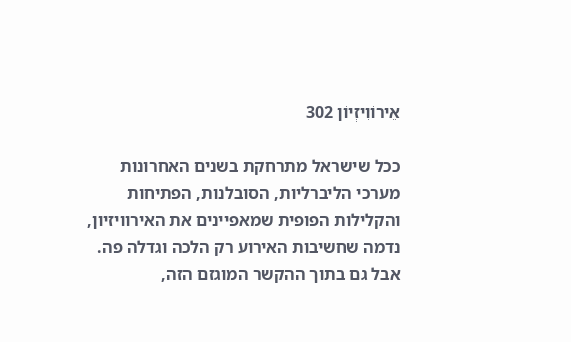אֵירוֹוִיזְיוֹן 302

ככל שישראל מתרחקת בשנים האחרונות מערכי הליברליות, הסובלנות, הפתיחות והקלילות הפופית שמאפיינים את האירוויזיון, נדמה שחשיבות האירוע רק הלכה וגדלה פה. אבל גם בתוך ההקשר המוגזם הזה,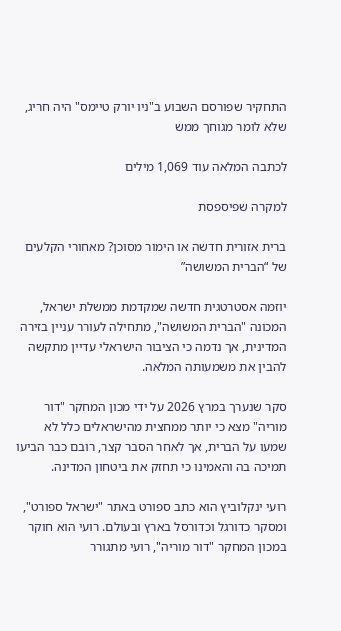התחקיר שפורסם השבוע ב"ניו יורק טיימס" היה חריג, שלא לומר מגוחך ממש

לכתבה המלאה עוד 1,069 מילים

למקרה שפיספסת

ברית אזורית חדשה או הימור מסוכן? מאחורי הקלעים של “הברית המשושה”

יוזמה אסטרטגית חדשה שמקדמת ממשלת ישראל, המכונה "הברית המשושה", מתחילה לעורר עניין בזירה המדינית, אך נדמה כי הציבור הישראלי עדיין מתקשה להבין את משמעותה המלאה.

סקר שנערך במרץ 2026 על ידי מכון המחקר "דור מוריה" מצא כי יותר ממחצית מהישראלים כלל לא שמעו על הברית, אך לאחר הסבר קצר, רובם כבר הביעו תמיכה בה והאמינו כי תחזק את ביטחון המדינה.

רועי ינקלוביץ הוא כתב ספורט באתר "ישראל ספורט", ומסקר כדורגל וכדורסל בארץ ובעולם. רועי הוא חוקר במכון המחקר "דור מוריה", רועי מתגורר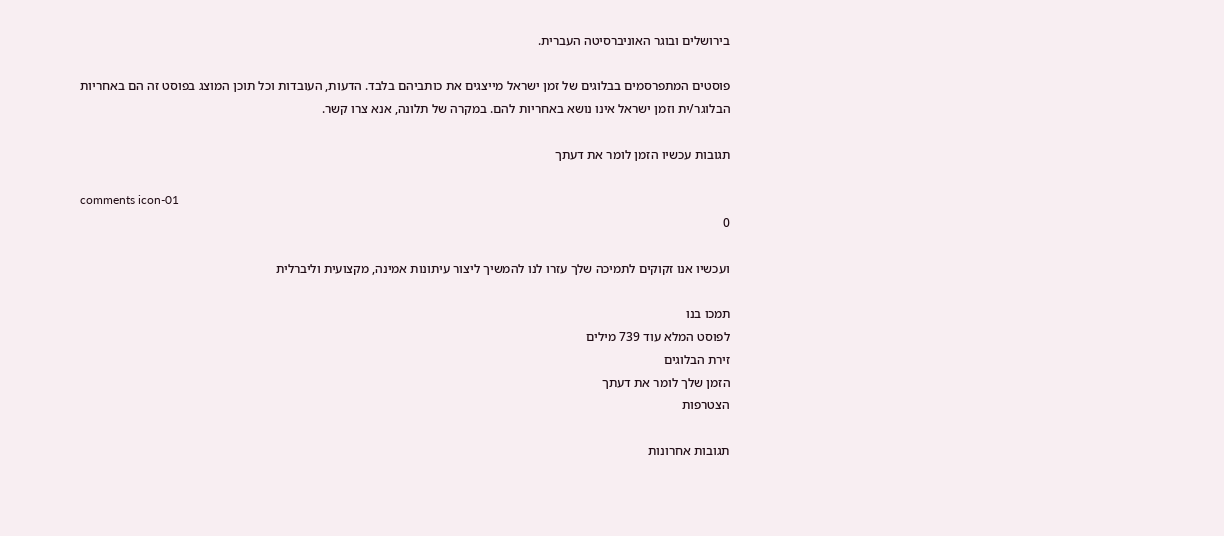בירושלים ובוגר האוניברסיטה העברית.

פוסטים המתפרסמים בבלוגים של זמן ישראל מייצגים את כותביהם בלבד. הדעות, העובדות וכל תוכן המוצג בפוסט זה הם באחריות הבלוגר/ית וזמן ישראל אינו נושא באחריות להם. במקרה של תלונה, אנא צרו קשר.

תגובות עכשיו הזמן לומר את דעתך

comments icon-01
0

ועכשיו אנו זקוקים לתמיכה שלך עזרו לנו להמשיך ליצור עיתונות אמינה, מקצועית וליברלית

תמכו בנו
לפוסט המלא עוד 739 מילים
זירת הבלוגים
הזמן שלך לומר את דעתך
הצטרפות

תגובות אחרונות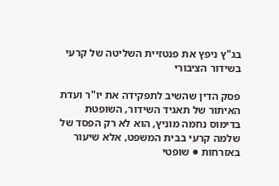בג"ץ ניפץ את פנטזיית השליטה של קרעי בשידור הציבורי

פסק הדין שהשיב לתפקידה את יו"ר ועדת האיתור של תאגיד השידור, השופטת בדימוס נחמה מוניץ, הוא לא רק הפסד של שלמה קרעי בבית המשפט, אלא שיעור באזרחות ● שופטי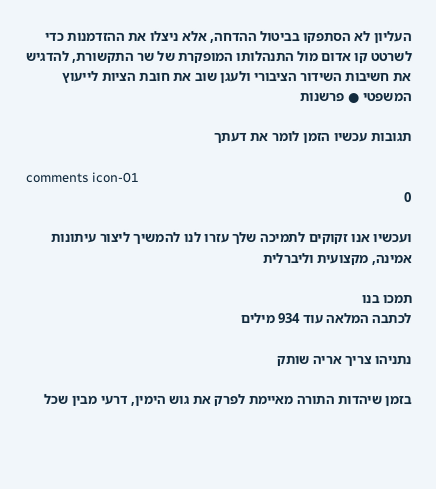העליון לא הסתפקו בביטול ההדחה, אלא ניצלו את ההזדמנות כדי לשרטט קו אדום מול התנהלותו המופקרת של שר התקשורת, להדגיש את חשיבות השידור הציבורי ולעגן שוב את חובת הציות לייעוץ המשפטי ● פרשנות

תגובות עכשיו הזמן לומר את דעתך

comments icon-01
0

ועכשיו אנו זקוקים לתמיכה שלך עזרו לנו להמשיך ליצור עיתונות אמינה, מקצועית וליברלית

תמכו בנו
לכתבה המלאה עוד 934 מילים

נתניהו צריך אריה שותק

בזמן שיהדות התורה מאיימת לפרק את גוש הימין, דרעי מבין שכל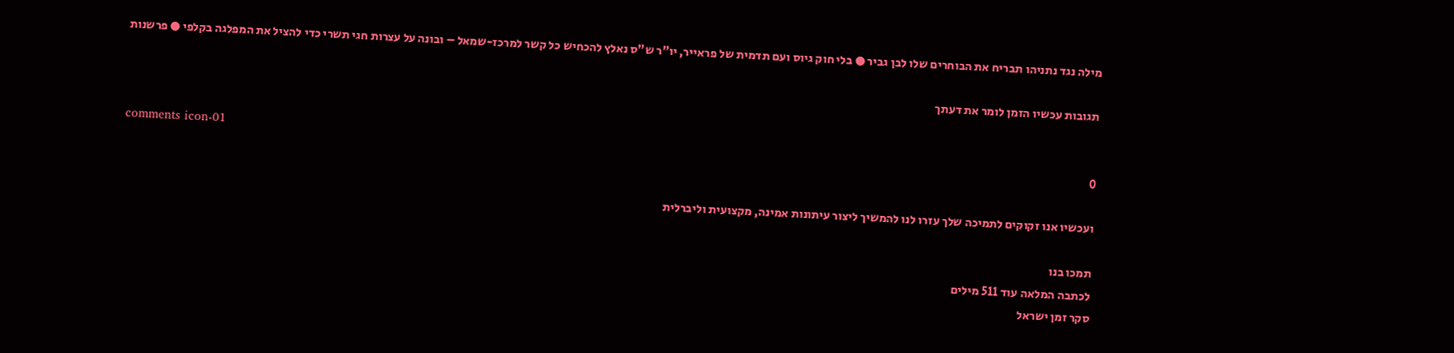מילה נגד נתניהו תבריח את הבוחרים שלו לבן גביר ● בלי חוק גיוס ועם תדמית של פראייר, יו"ר ש"ס נאלץ להכחיש כל קשר למרכז-שמאל – ובונה על עצרות חגי תשרי כדי להציל את המפלגה בקלפי ● פרשנות

תגובות עכשיו הזמן לומר את דעתך

comments icon-01
0

ועכשיו אנו זקוקים לתמיכה שלך עזרו לנו להמשיך ליצור עיתונות אמינה, מקצועית וליברלית

תמכו בנו
לכתבה המלאה עוד 511 מילים
סקר זמן ישראל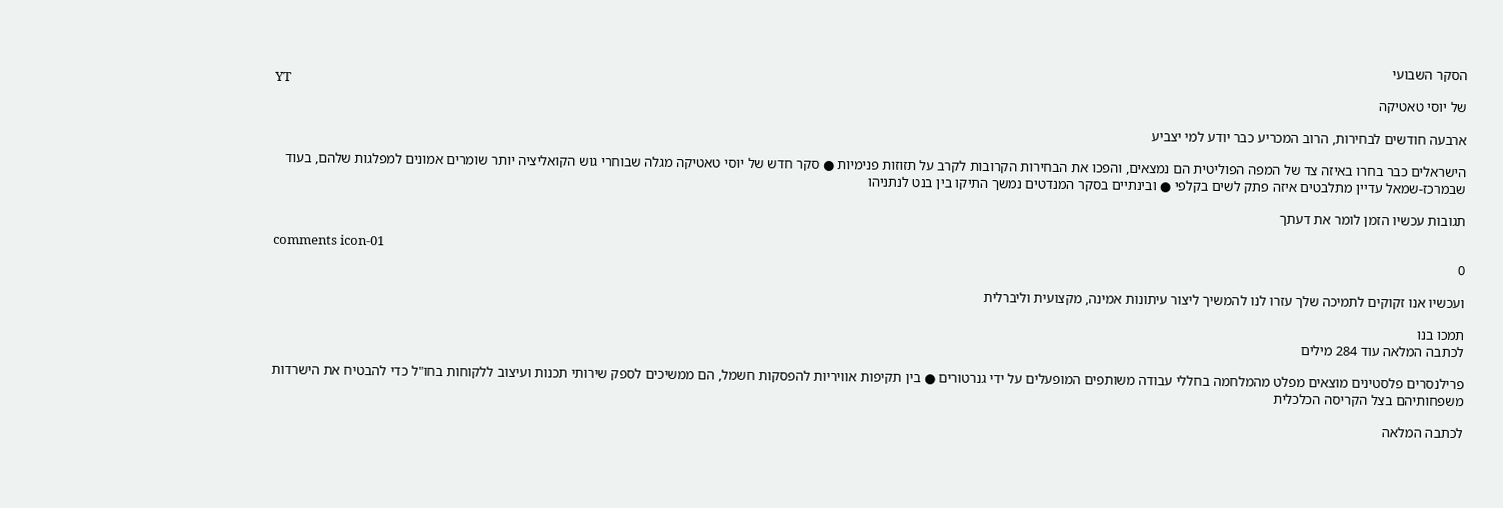הסקר השבועי
YT
של יוסי טאטיקה

ארבעה חודשים לבחירות, הרוב המכריע כבר יודע למי יצביע

הישראלים כבר בחרו באיזה צד של המפה הפוליטית הם נמצאים, והפכו את הבחירות הקרובות לקרב על תזוזות פנימיות ● סקר חדש של יוסי טאטיקה מגלה שבוחרי גוש הקואליציה יותר שומרים אמונים למפלגות שלהם, בעוד שבמרכז-שמאל עדיין מתלבטים איזה פתק לשים בקלפי ● ובינתיים בסקר המנדטים נמשך התיקו בין בנט לנתניהו

תגובות עכשיו הזמן לומר את דעתך

comments icon-01
0

ועכשיו אנו זקוקים לתמיכה שלך עזרו לנו להמשיך ליצור עיתונות אמינה, מקצועית וליברלית

תמכו בנו
לכתבה המלאה עוד 284 מילים

פרילנסרים פלסטינים מוצאים מפלט מהמלחמה בחללי עבודה משותפים המופעלים על ידי גנרטורים ● בין תקיפות אוויריות להפסקות חשמל, הם ממשיכים לספק שירותי תכנות ועיצוב ללקוחות בחו"ל כדי להבטיח את הישרדות משפחותיהם בצל הקריסה הכלכלית

לכתבה המלאה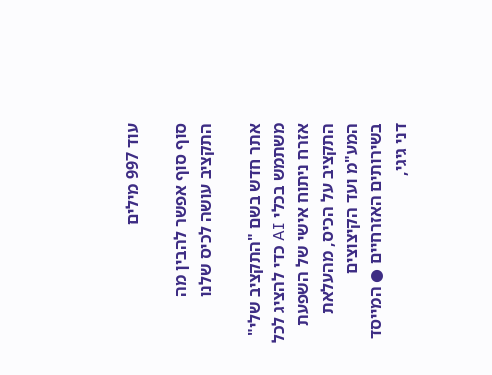עוד 997 מילים

סוף סוף אפשר להבין מה התקציב עושה לכיס שלנו

אתר חדש בשם "התקציב שלי" משתמש בכלי AI כדי להציג לכל אזרח ניתוח אישי של השפעת התקציב על הכיס, מהעלאת המע"מ ועד הקיצוצים בשירותים האזרחיים ● המייסד דני גיגי,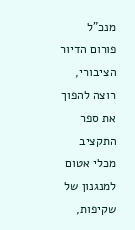מנכ"ל פורום הדיור הציבורי, רוצה להפוך את ספר התקציב מכלי אטום למנגנון של שקיפות,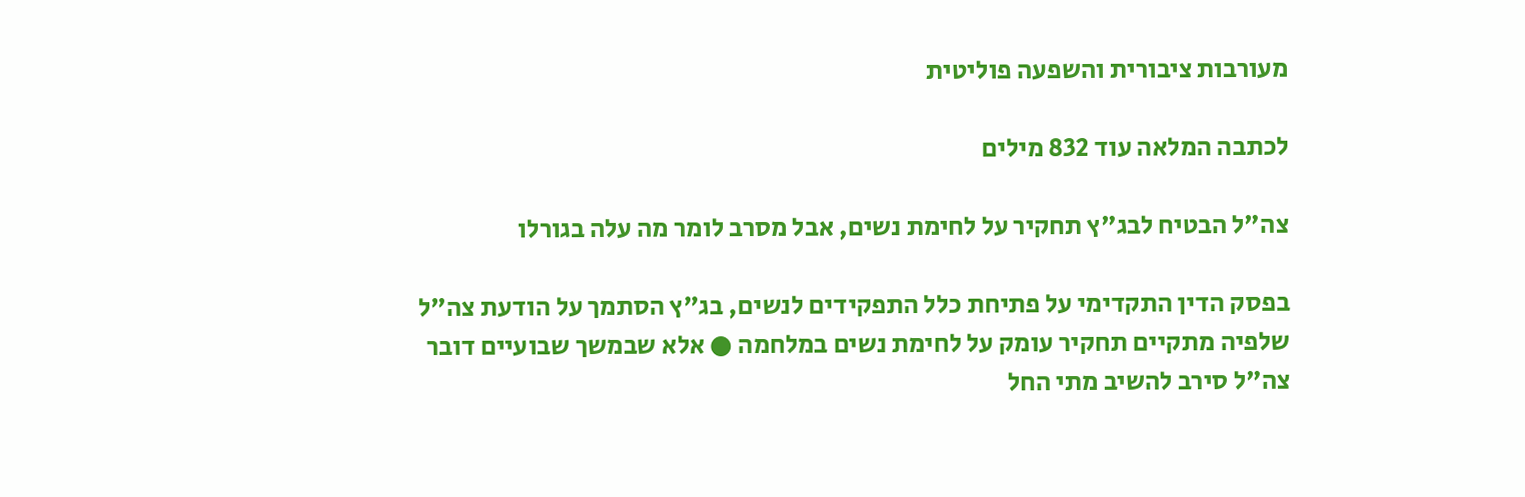מעורבות ציבורית והשפעה פוליטית

לכתבה המלאה עוד 832 מילים

צה"ל הבטיח לבג"ץ תחקיר על לחימת נשים, אבל מסרב לומר מה עלה בגורלו

בפסק הדין התקדימי על פתיחת כלל התפקידים לנשים, בג"ץ הסתמך על הודעת צה"ל שלפיה מתקיים תחקיר עומק על לחימת נשים במלחמה ● אלא שבמשך שבועיים דובר צה"ל סירב להשיב מתי החל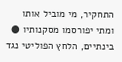התחקיר, מי מוביל אותו ומתי יפורסמו מסקנותיו ● בינתיים, הלחץ הפוליטי נגד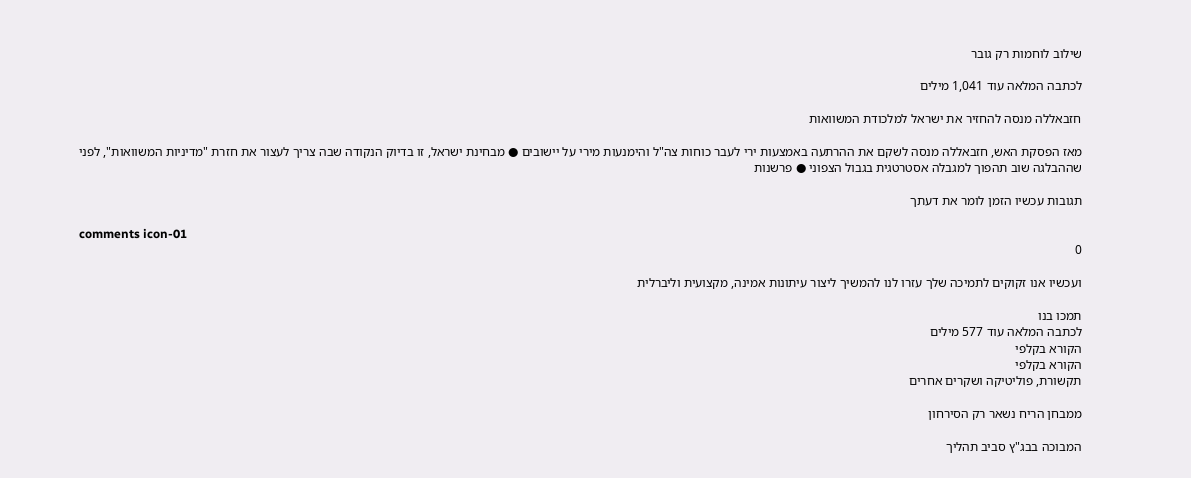שילוב לוחמות רק גובר

לכתבה המלאה עוד 1,041 מילים

חזבאללה מנסה להחזיר את ישראל למלכודת המשוואות

מאז הפסקת האש, חזבאללה מנסה לשקם את ההרתעה באמצעות ירי לעבר כוחות צה"ל והימנעות מירי על יישובים ● מבחינת ישראל, זו בדיוק הנקודה שבה צריך לעצור את חזרת "מדיניות המשוואות", לפני שההבלגה שוב תהפוך למגבלה אסטרטגית בגבול הצפוני ● פרשנות

תגובות עכשיו הזמן לומר את דעתך

comments icon-01
0

ועכשיו אנו זקוקים לתמיכה שלך עזרו לנו להמשיך ליצור עיתונות אמינה, מקצועית וליברלית

תמכו בנו
לכתבה המלאה עוד 577 מילים
הקורא בקלפי
הקורא בקלפי
תקשורת, פוליטיקה ושקרים אחרים

ממבחן הריח נשאר רק הסירחון

המבוכה בבג"ץ סביב תהליך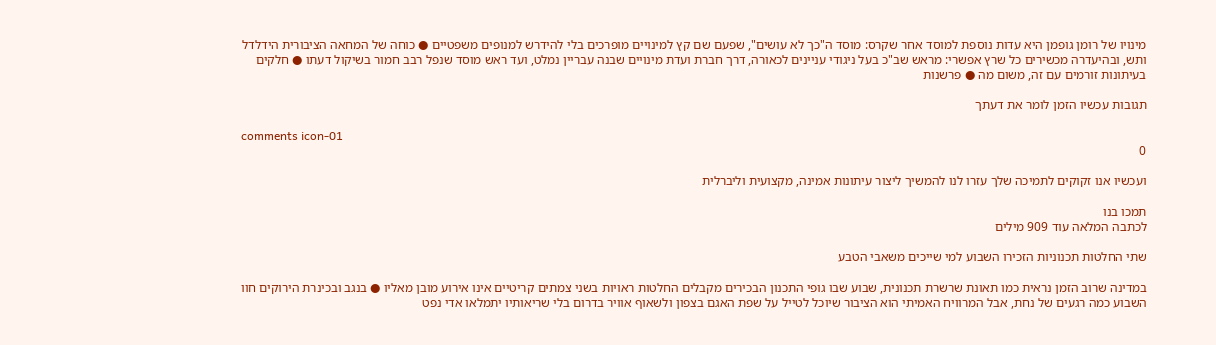מינויו של רומן גופמן היא עדות נוספת למוסד אחר שקרס: מוסד ה"כך לא עושים", שפעם שם קץ למינויים מופרכים בלי להידרש למנופים משפטיים ● כוחה של המחאה הציבורית הידלדל ותש, ובהיעדרה מכשירים כל שרץ אפשרי: מראש שב"כ בעל ניגודי עניינים לכאורה, דרך חברת ועדת מינויים שבנה עבריין נמלט, ועד ראש מוסד שנפל רבב חמור בשיקול דעתו ● חלקים בעיתונות זורמים עם זה, משום מה ● פרשנות

תגובות עכשיו הזמן לומר את דעתך

comments icon-01
0

ועכשיו אנו זקוקים לתמיכה שלך עזרו לנו להמשיך ליצור עיתונות אמינה, מקצועית וליברלית

תמכו בנו
לכתבה המלאה עוד 909 מילים

שתי החלטות תכנוניות הזכירו השבוע למי שייכים משאבי הטבע

במדינה שרוב הזמן נראית כמו תאונת שרשרת תכנונית, שבוע שבו גופי התכנון הבכירים מקבלים החלטות ראויות בשני צמתים קריטיים אינו אירוע מובן מאליו ● בנגב ובכינרת הירוקים חוו השבוע כמה רגעים של נחת, אבל המרוויח האמיתי הוא הציבור שיוכל לטייל על שפת האגם בצפון ולשאוף אוויר בדרום בלי שריאותיו יתמלאו אדי נפט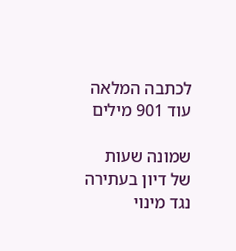לכתבה המלאה עוד 901 מילים

שמונה שעות של דיון בעתירה נגד מינוי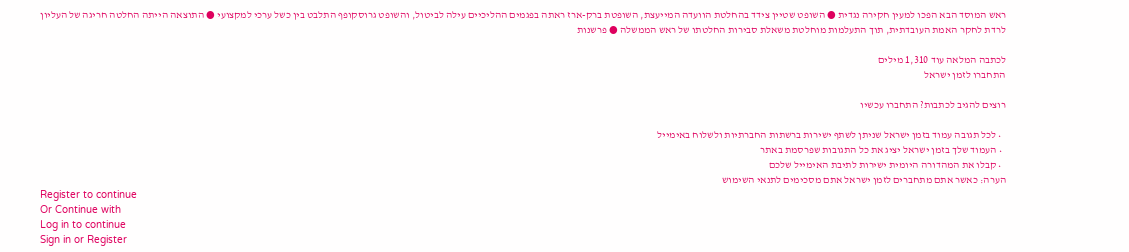ראש המוסד הבא הפכו למעין חקירה נגדית ● השופט שטיין צידד בהחלטת הוועדה המייעצת, השופטת ברק-ארז ראתה בפגמים ההליכיים עילה לביטול, והשופט גרוסקופף התלבט בין כשל ערכי למקצועי ● התוצאה הייתה החלטה חריגה של העליון לרדת לחקר האמת העובדתית, תוך התעלמות מוחלטת משאלת סבירות החלטתו של ראש הממשלה ● פרשנות

לכתבה המלאה עוד 1,310 מילים
התחברו לזמן ישראל

רוצים להגיב לכתבות? התחברו עכשיו

  • לכל תגובה עמוד בזמן ישראל שניתן לשתף ישירות ברשתות החברתיות ולשלוח באימייל
  • העמוד שלך בזמן ישראל יציג את כל התגובות שפרסמת באתר
  • קבלו את המהדורה היומית ישירות לתיבת האימייל שלכם
הערה: כאשר אתם מתחברים לזמן ישראל אתם מסכימים לתנאי השימוש
Register to continue
Or Continue with
Log in to continue
Sign in or Register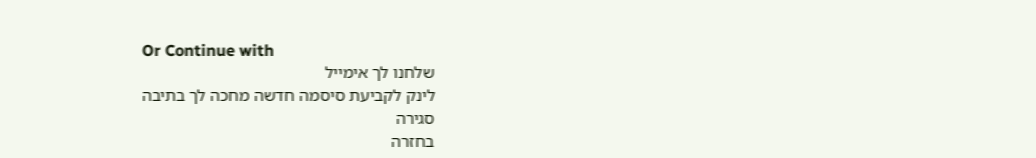Or Continue with
שלחנו לך אימייל
לינק לקביעת סיסמה חדשה מחכה לך בתיבה
סגירה
בחזרה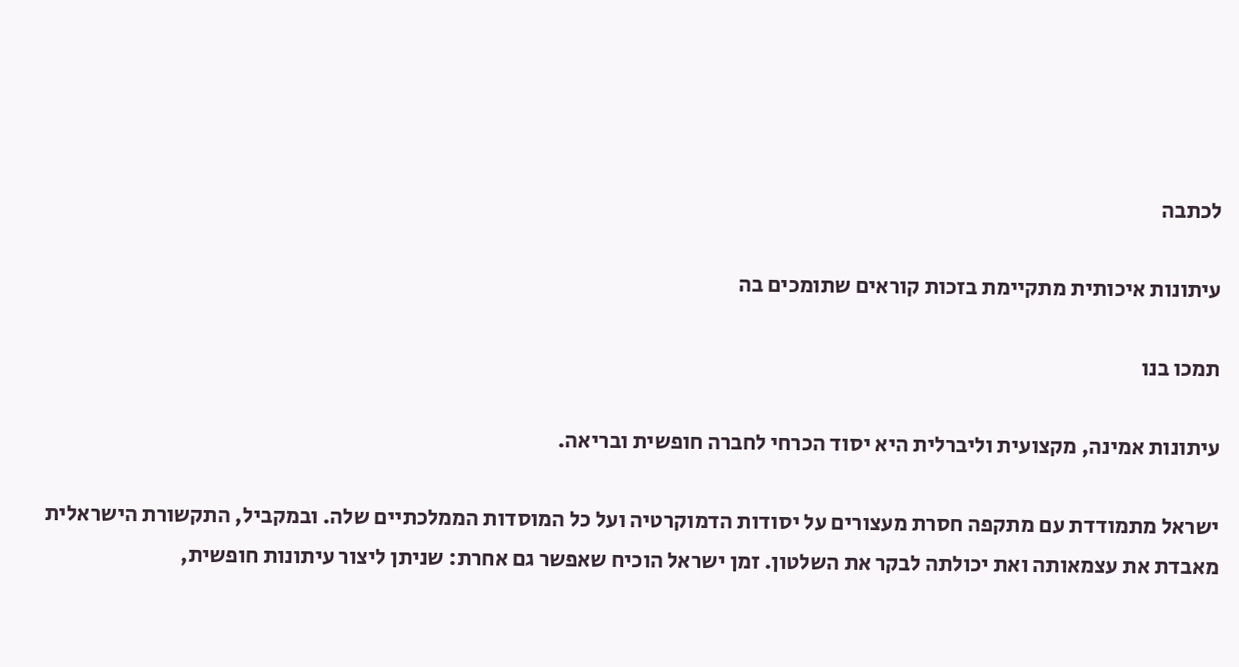לכתבה

עיתונות איכותית מתקיימת בזכות קוראים שתומכים בה

תמכו בנו

עיתונות אמינה, מקצועית וליברלית היא יסוד הכרחי לחברה חופשית ובריאה.

ישראל מתמודדת עם מתקפה חסרת מעצורים על יסודות הדמוקרטיה ועל כל המוסדות הממלכתיים שלה. ובמקביל, התקשורת הישראלית מאבדת את עצמאותה ואת יכולתה לבקר את השלטון. זמן ישראל הוכיח שאפשר גם אחרת: שניתן ליצור עיתונות חופשית,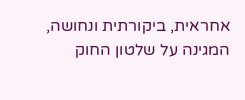אחראית, ביקורתית ונחושה, המגינה על שלטון החוק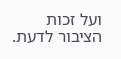ועל זכות הציבור לדעת.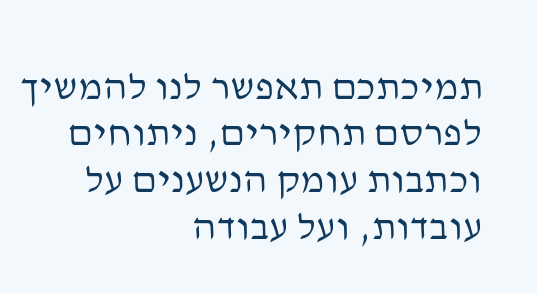תמיכתכם תאפשר לנו להמשיך לפרסם תחקירים, ניתוחים וכתבות עומק הנשענים על עובדות, ועל עבודה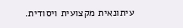עיתונאית מקצועית ויסודית.